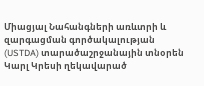Միացյալ Նահանգների առևտրի և զարգացման գործակալության (USTDA) տարածաշրջանային տնօրեն Կարլ Կրեսի ղեկավարած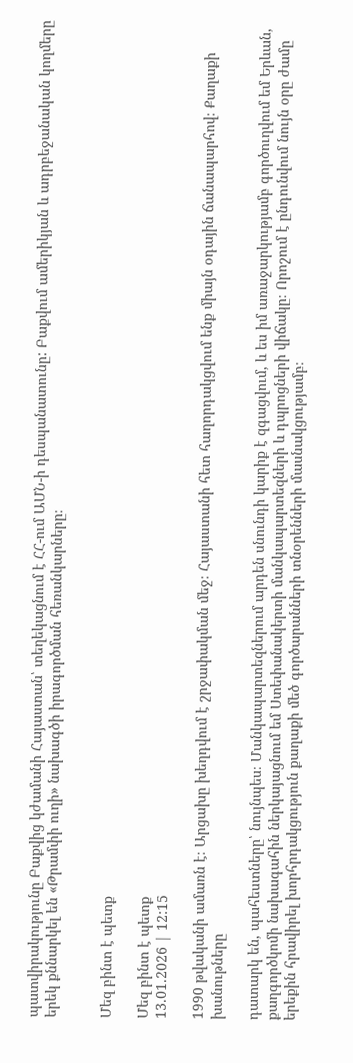պատվիրակությունը Բաքվից կժամանի Հայաստան՝ տեղեկացնում է ՀՀ-ում ԱՄՆ-ի դեսպանատունը: Բաքվում ամերիկյան և ադրբեջանական կողմերը երեկ քննարկել են «Թրամփի ուղի» նախագծի իրագործման հեռանկարները։


Մեզ բինտ է պետք

Մեզ բինտ է պետք
13.01.2026 | 12:15

1990 թվականի ամառն է։ Արցախը խեղդվում է շրջափակման մեջ։ Հայաստանի հետ հաղորդակցվում ենք միայն օդային ճանապարհով։ Քաղաքի խանութները

դատարկ են, պահեստները՝ նույնպես։ Մանկապարտեզներում արդեն սնունդի կարիք է զգացվում, և ես իմ առաջարկությամբ գործուղվում եմ Երևան, քաղգործկոմի նախագահին ներկայացնում եմ Ստեփանակերտի մանկապարտեզների և դպրոցների վիճակը։ Որոշում է ընդունվում նույն օրը ժամը երեքին հրավիրել խորհրդակցություն քաղաքի մեծ գործարանների տնօրենների մասնակցությամբ։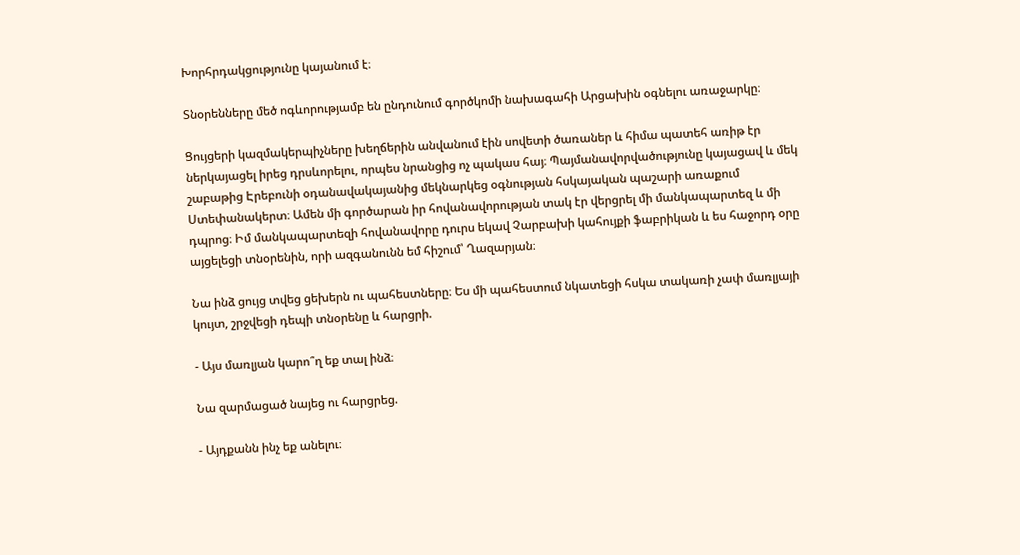Խորհրդակցությունը կայանում է։

Տնօրենները մեծ ոգևորությամբ են ընդունում գործկոմի նախագահի Արցախին օգնելու առաջարկը։

Ցույցերի կազմակերպիչները խեղճերին անվանում էին սովետի ծառաներ և հիմա պատեհ առիթ էր ներկայացել իրեց դրսևորելու, որպես նրանցից ոչ պակաս հայ։ Պայմանավորվածությունը կայացավ և մեկ շաբաթից Էրեբունի օդանավակայանից մեկնարկեց օգնության հսկայական պաշարի առաքում Ստեփանակերտ։ Ամեն մի գործարան իր հովանավորության տակ էր վերցրել մի մանկապարտեզ և մի դպրոց։ Իմ մանկապարտեզի հովանավորը դուրս եկավ Չարբախի կահույքի ֆաբրիկան և ես հաջորդ օրը այցելեցի տնօրենին, որի ազգանունն եմ հիշում՝ Ղազարյան։

Նա ինձ ցույց տվեց ցեխերն ու պահեստները։ Ես մի պահեստում նկատեցի հսկա տակառի չափ մառլյայի կույտ, շրջվեցի դեպի տնօրենը և հարցրի.

- Այս մառլյան կարո՞ղ եք տալ ինձ։

Նա զարմացած նայեց ու հարցրեց.

- Այդքանն ինչ եք անելու։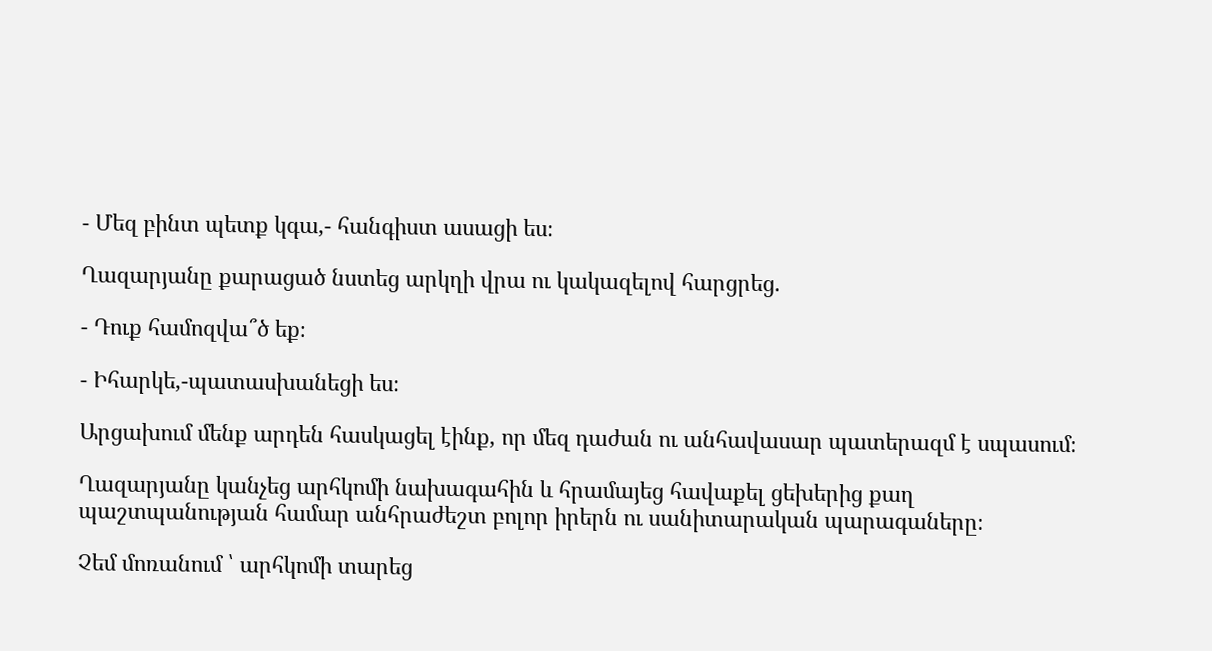- Մեզ բինտ պետք կգա,- հանգիստ ասացի ես։

Ղազարյանը քարացած նստեց արկղի վրա ու կակազելով հարցրեց.

- Դուք համոզվա՞ծ եք։

- Իհարկե,-պատասխանեցի ես։

Արցախում մենք արդեն հասկացել էինք, որ մեզ դաժան ու անհավասար պատերազմ է սպասում։

Ղազարյանը կանչեց արհկոմի նախագահին և հրամայեց հավաքել ցեխերից քաղ պաշտպանության համար անհրաժեշտ բոլոր իրերն ու սանիտարական պարագաները։

Չեմ մոռանում ՝ արհկոմի տարեց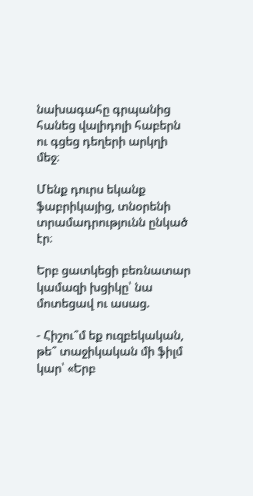նախագահը գրպանից հանեց վալիդոլի հաբերն ու գցեց դեղերի արկղի մեջ։

Մենք դուրս եկանք ֆաբրիկայից, տնօրենի տրամադրությունն ընկած էր։

Երբ ցատկեցի բեռնատար կամազի խցիկը՝ նա մոտեցավ ու ասաց.

- Հիշու՞մ եք ուզբեկական, թե՞ տաջիկական մի ֆիլմ կար՝ «Երբ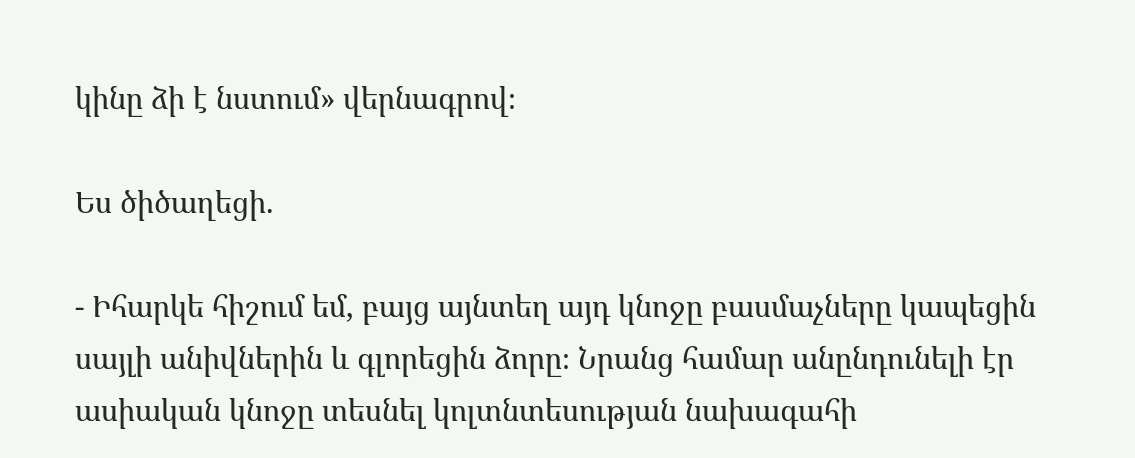կինը ձի է նստում» վերնագրով։

Ես ծիծաղեցի.

- Իհարկե հիշում եմ, բայց այնտեղ այդ կնոջը բասմաչները կապեցին սայլի անիվներին և գլորեցին ձորը։ Նրանց համար անընդունելի էր ասիական կնոջը տեսնել կոլտնտեսության նախագահի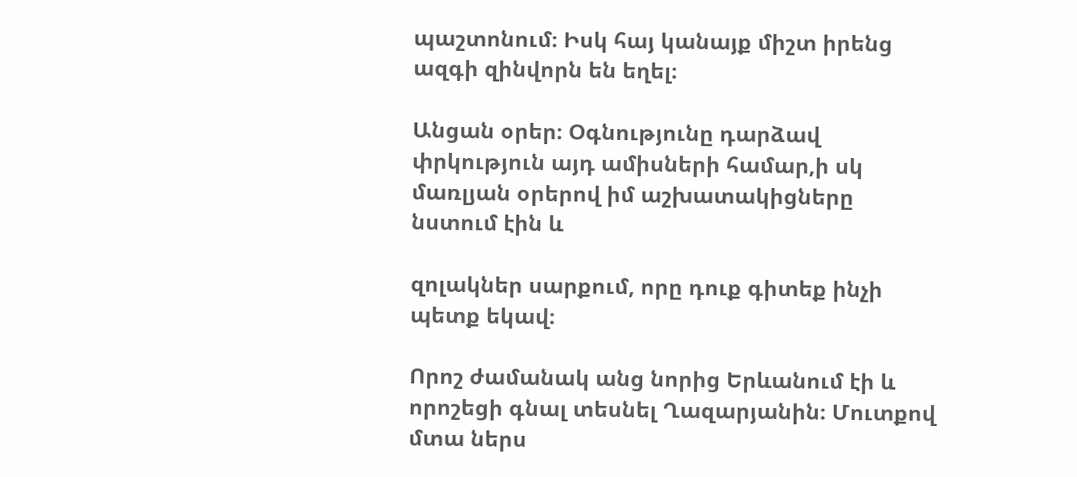պաշտոնում։ Իսկ հայ կանայք միշտ իրենց ազգի զինվորն են եղել։

Անցան օրեր։ Օգնությունը դարձավ փրկություն այդ ամիսների համար,ի սկ մառլյան օրերով իմ աշխատակիցները նստում էին և

զոլակներ սարքում, որը դուք գիտեք ինչի պետք եկավ։

Որոշ ժամանակ անց նորից Երևանում էի և որոշեցի գնալ տեսնել Ղազարյանին։ Մուտքով մտա ներս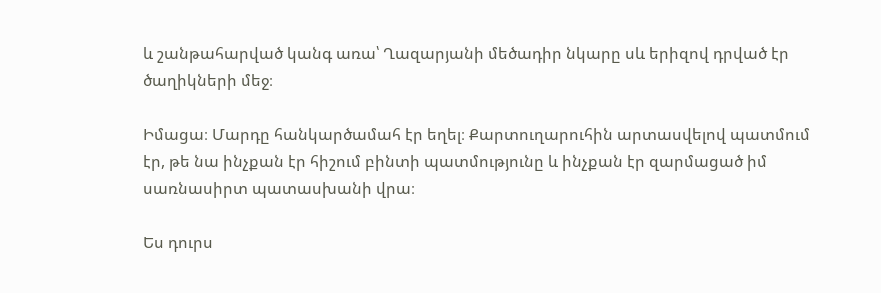և շանթահարված կանգ առա՝ Ղազարյանի մեծադիր նկարը սև երիզով դրված էր ծաղիկների մեջ։

Իմացա։ Մարդը հանկարծամահ էր եղել։ Քարտուղարուհին արտասվելով պատմում էր, թե նա ինչքան էր հիշում բինտի պատմությունը և ինչքան էր զարմացած իմ սառնասիրտ պատասխանի վրա։

Ես դուրս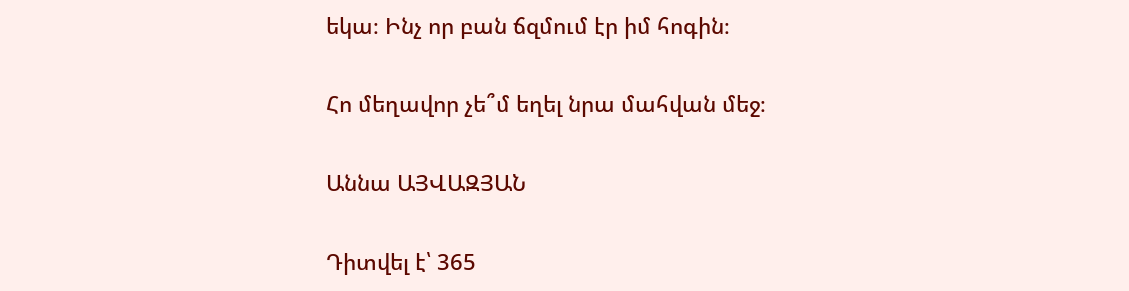եկա։ Ինչ որ բան ճզմում էր իմ հոգին։

Հո մեղավոր չե՞մ եղել նրա մահվան մեջ։

Աննա ԱՅՎԱԶՅԱՆ

Դիտվել է՝ 365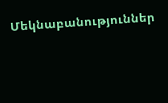Մեկնաբանություններ